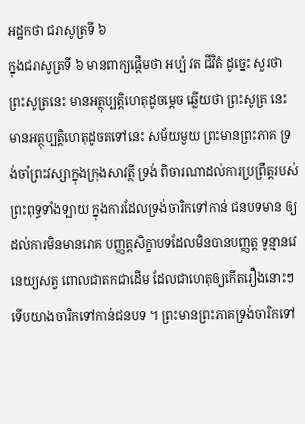អដ្ឋកថា ជរាសូត្រទី ៦
ក្នុងជរាសូត្រទី ៦ មានពាក្យផ្តើមថា អប្បំ វត ជីវិតំ ដូច្នេះ សួរថា ព្រះសូត្រនេះ មានអត្ថុប្បត្តិហេតុដូចម្តេច ឆ្លើយថា ព្រះសូត្រ នេះ មានអត្ថុប្បត្តិហេតុដូចតទៅនេះ សម័យមួយ ព្រះមានព្រះភាគ ទ្រង់ចាំព្រះវស្សាក្នុងក្រុងសាវត្ថី ទ្រង់ ពិចារណាដល់ការប្រព្រឹត្តរបស់ព្រះពុទ្ធទាំងឡាយ ក្នុងការដែលទ្រង់ចារិកទៅកាន់ ជនបទមាន ឲ្យដល់ការមិនមានរោគ បញ្ញត្តសិក្ខាបទដែលមិនបានបញ្ញត្ត ទូន្មានវេនេយ្យសត្វ ពោលជាតកជាដើម ដែលជាហេតុឲ្យកើតរឿងនោះៗ ទើបយាងចារិកទៅកាន់ជនបទ ។ ព្រះមានព្រះភាគទ្រង់ចារិកទៅ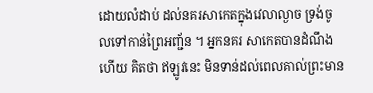ដោយលំដាប់ ដល់នគរសាកេតក្នុងវេលាល្ងាច ទ្រង់ចូលទៅកាន់ព្រៃអញ្ជ័ន ។ អ្នកនគរ សាកេតបានដំណឹងហើយ គិតថា ឥឡូវនេះ មិនទាន់ដល់ពេលគាល់ព្រះមាន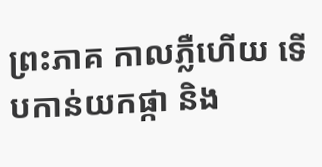ព្រះភាគ កាលភ្លឺហើយ ទើបកាន់យកផ្កា និង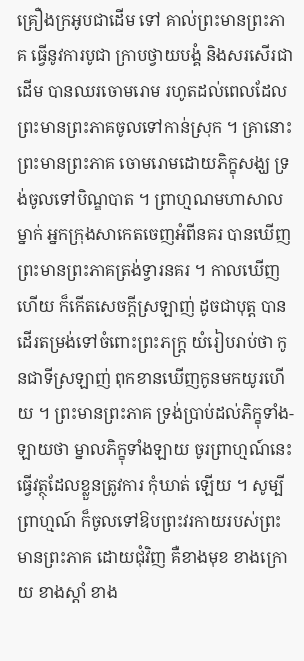គ្រឿងក្រអូបជាដើម ទៅ គាល់ព្រះមានព្រះភាគ ធ្វើនូវការបូជា ក្រាបថ្វាយបង្គំ និងសរសើរជាដើម បានឈរចោមរោម រហូតដល់ពេលដែលព្រះមានព្រះភាគចូលទៅកាន់ស្រុក ។ គ្រានោះ ព្រះមានព្រះភាគ ចោមរោមដោយភិក្ខុសង្ឃ ទ្រង់ចូលទៅបិណ្ឌបាត ។ ព្រាហ្មណមហាសាលម្នាក់ អ្នកក្រុងសាកេតចេញអំពីនគរ បានឃើញ ព្រះមានព្រះភាគត្រង់ទ្វារនគរ ។ កាលឃើញហើយ ក៏កើតសេចក្តីស្រឡាញ់ ដូចជាបុត្ត បានដើរតម្រង់ទៅចំពោះព្រះភក្ត្រ យំរៀបរាប់ថា កូនជាទីស្រឡាញ់ ពុកខានឃើញកូនមកយូរហើយ ។ ព្រះមានព្រះភាគ ទ្រង់ប្រាប់ដល់ភិក្ខុទាំង- ឡាយថា ម្នាលភិក្ខុទាំងឡាយ ចូរព្រាហ្មណ៍នេះធ្វើវត្ថុដែលខ្លួនត្រូវការ កុំឃាត់ ឡើយ ។ សូម្បីព្រាហ្មណ៍ ក៏ចូលទៅឱបព្រះវរកាយរបស់ព្រះមានព្រះភាគ ដោយជុំវិញ គឺខាងមុខ ខាងក្រោយ ខាងស្តាំ ខាង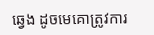ឆ្វេង ដូចមេគោត្រូវការ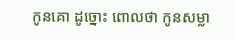កូនគោ ដូច្នោះ ពោលថា កូនសម្លា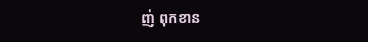ញ់ ពុកខាន